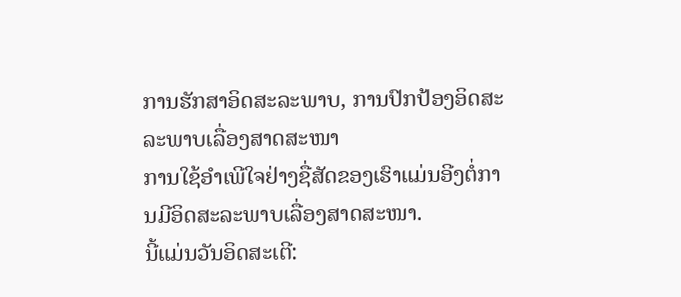ການຮັກສາອິດສະລະພາບ, ການປົກປ້ອງອິດສະລະພາບເລື່ອງສາດສະໜາ
ການໃຊ້ອຳເພີໃຈຢ່າງຊື່ສັດຂອງເຮົາແມ່ນອີງຕໍ່ການມີອິດສະລະພາບເລື່ອງສາດສະໜາ.
ນີ້ແມ່ນວັນອິດສະເຕີ: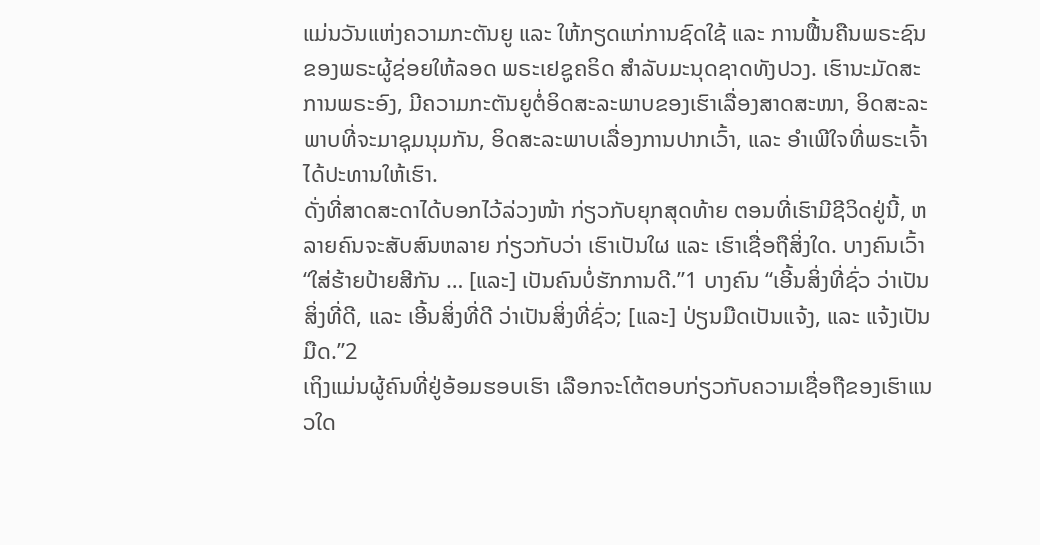ແມ່ນວັນແຫ່ງຄວາມກະຕັນຍູ ແລະ ໃຫ້ກຽດແກ່ການຊົດໃຊ້ ແລະ ການຟື້ນຄືນພຣະຊົນຂອງພຣະຜູ້ຊ່ອຍໃຫ້ລອດ ພຣະເຢຊູຄຣິດ ສຳລັບມະນຸດຊາດທັງປວງ. ເຮົານະມັດສະການພຣະອົງ, ມີຄວາມກະຕັນຍູຕໍ່ອິດສະລະພາບຂອງເຮົາເລື່ອງສາດສະໜາ, ອິດສະລະພາບທີ່ຈະມາຊຸມນຸມກັນ, ອິດສະລະພາບເລື່ອງການປາກເວົ້າ, ແລະ ອຳເພີໃຈທີ່ພຣະເຈົ້າໄດ້ປະທານໃຫ້ເຮົາ.
ດັ່ງທີ່ສາດສະດາໄດ້ບອກໄວ້ລ່ວງໜ້າ ກ່ຽວກັບຍຸກສຸດທ້າຍ ຕອນທີ່ເຮົາມີຊີວິດຢູ່ນີ້, ຫລາຍຄົນຈະສັບສົນຫລາຍ ກ່ຽວກັບວ່າ ເຮົາເປັນໃຜ ແລະ ເຮົາເຊື່ອຖືສິ່ງໃດ. ບາງຄົນເວົ້າ “ໃສ່ຮ້າຍປ້າຍສີກັນ … [ແລະ] ເປັນຄົນບໍ່ຮັກການດີ.”1 ບາງຄົນ “ເອີ້ນສິ່ງທີ່ຊົ່ວ ວ່າເປັນສິ່ງທີ່ດີ, ແລະ ເອີ້ນສິ່ງທີ່ດີ ວ່າເປັນສິ່ງທີ່ຊົ່ວ; [ແລະ] ປ່ຽນມືດເປັນແຈ້ງ, ແລະ ແຈ້ງເປັນມືດ.”2
ເຖິງແມ່ນຜູ້ຄົນທີ່ຢູ່ອ້ອມຮອບເຮົາ ເລືອກຈະໂຕ້ຕອບກ່ຽວກັບຄວາມເຊື່ອຖືຂອງເຮົາແນວໃດ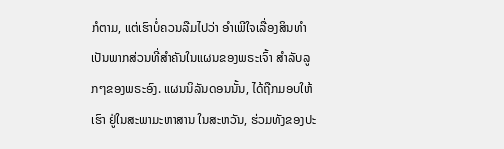ກໍຕາມ, ແຕ່ເຮົາບໍ່ຄວນລືມໄປວ່າ ອຳເພີໃຈເລື່ອງສິນທຳ ເປັນພາກສ່ວນທີ່ສຳຄັນໃນແຜນຂອງພຣະເຈົ້າ ສຳລັບລູກໆຂອງພຣະອົງ. ແຜນນິລັນດອນນັ້ນ, ໄດ້ຖືກມອບໃຫ້ເຮົາ ຢູ່ໃນສະພາມະຫາສານ ໃນສະຫວັນ, ຮ່ວມທັງຂອງປະ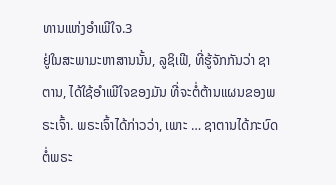ທານແຫ່ງອຳເພີໃຈ.3
ຢູ່ໃນສະພາມະຫາສານນັ້ນ, ລູຊິເຟີ, ທີ່ຮູ້ຈັກກັນວ່າ ຊາຕານ, ໄດ້ໃຊ້ອຳເພີໃຈຂອງມັນ ທີ່ຈະຕໍ່ຕ້ານແຜນຂອງພຣະເຈົ້າ. ພຣະເຈົ້າໄດ້ກ່າວວ່າ, ເພາະ … ຊາຕານໄດ້ກະບົດຕໍ່ພຣະ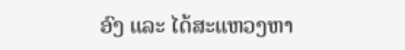ອົງ ແລະ ໄດ້ສະແຫວງຫາ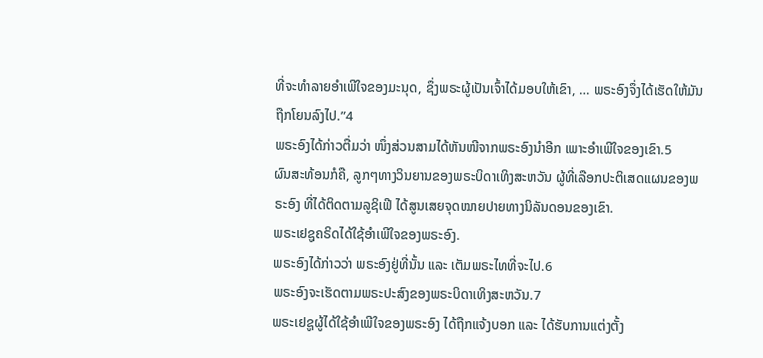ທີ່ຈະທຳລາຍອຳເພີໃຈຂອງມະນຸດ, ຊຶ່ງພຣະຜູ້ເປັນເຈົ້າໄດ້ມອບໃຫ້ເຂົາ, … ພຣະອົງຈຶ່ງໄດ້ເຮັດໃຫ້ມັນຖືກໂຍນລົງໄປ.”4
ພຣະອົງໄດ້ກ່າວຕື່ມວ່າ ໜຶ່ງສ່ວນສາມໄດ້ຫັນໜີຈາກພຣະອົງນຳອີກ ເພາະອຳເພີໃຈຂອງເຂົາ.5
ຜົນສະທ້ອນກໍຄື, ລູກໆທາງວິນຍານຂອງພຣະບິດາເທິງສະຫວັນ ຜູ້ທີ່ເລືອກປະຕິເສດແຜນຂອງພຣະອົງ ທີ່ໄດ້ຕິດຕາມລູຊິເຟີ ໄດ້ສູນເສຍຈຸດໝາຍປາຍທາງນິລັນດອນຂອງເຂົາ.
ພຣະເຢຊູຄຣິດໄດ້ໃຊ້ອຳເພີໃຈຂອງພຣະອົງ.
ພຣະອົງໄດ້ກ່າວວ່າ ພຣະອົງຢູ່ທີ່ນັ້ນ ແລະ ເຕັມພຣະໄທທີ່ຈະໄປ.6
ພຣະອົງຈະເຮັດຕາມພຣະປະສົງຂອງພຣະບິດາເທິງສະຫວັນ.7
ພຣະເຢຊູຜູ້ໄດ້ໃຊ້ອຳເພີໃຈຂອງພຣະອົງ ໄດ້ຖືກແຈ້ງບອກ ແລະ ໄດ້ຮັບການແຕ່ງຕັ້ງ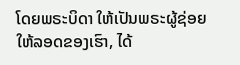ໂດຍພຣະບິດາ ໃຫ້ເປັນພຣະຜູ້ຊ່ອຍໃຫ້ລອດຂອງເຮົາ, ໄດ້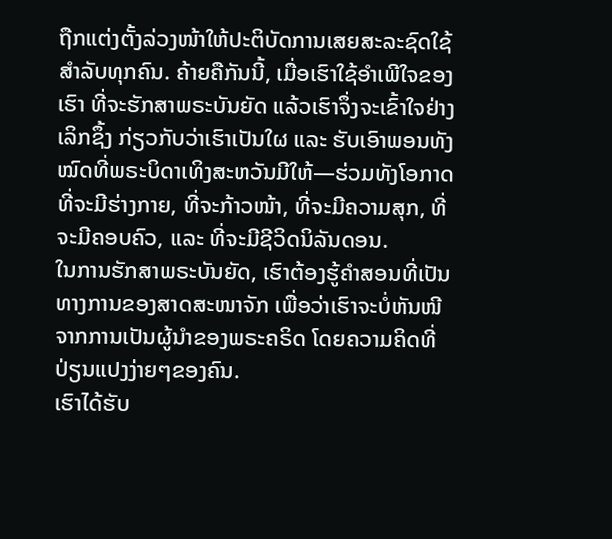ຖືກແຕ່ງຕັ້ງລ່ວງໜ້າໃຫ້ປະຕິບັດການເສຍສະລະຊົດໃຊ້ສຳລັບທຸກຄົນ. ຄ້າຍຄືກັນນີ້, ເມື່ອເຮົາໃຊ້ອຳເພີໃຈຂອງເຮົາ ທີ່ຈະຮັກສາພຣະບັນຍັດ ແລ້ວເຮົາຈຶ່ງຈະເຂົ້າໃຈຢ່າງເລິກຊຶ້ງ ກ່ຽວກັບວ່າເຮົາເປັນໃຜ ແລະ ຮັບເອົາພອນທັງໝົດທີ່ພຣະບິດາເທິງສະຫວັນມີໃຫ້—ຮ່ວມທັງໂອກາດທີ່ຈະມີຮ່າງກາຍ, ທີ່ຈະກ້າວໜ້າ, ທີ່ຈະມີຄວາມສຸກ, ທີ່ຈະມີຄອບຄົວ, ແລະ ທີ່ຈະມີຊີວິດນິລັນດອນ.
ໃນການຮັກສາພຣະບັນຍັດ, ເຮົາຕ້ອງຮູ້ຄຳສອນທີ່ເປັນທາງການຂອງສາດສະໜາຈັກ ເພື່ອວ່າເຮົາຈະບໍ່ຫັນໜີຈາກການເປັນຜູ້ນຳຂອງພຣະຄຣິດ ໂດຍຄວາມຄິດທີ່ປ່ຽນແປງງ່າຍໆຂອງຄົນ.
ເຮົາໄດ້ຮັບ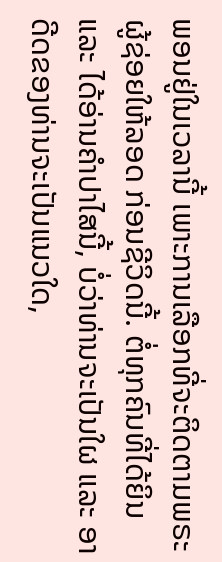ພອນຢູ່ໃນເວລານີ້ ເພາະການເລືອກທີ່ຈະຕິດຕາມພຣະຜູ້ຊ່ອຍໃຫ້ລອດ ກ່ອນຊີວິດນີ້. ຕໍ່ທຸກຄົນທີ່ໄດ້ຍິນ ແລະ ໄດ້ອ່ານຄຳປາໄສນີ້, ບໍ່ວ່າທ່ານຈະເປັນໃຜ ແລະ ອາດີດຂອງທ່ານຈະເປັນແນວໃດ,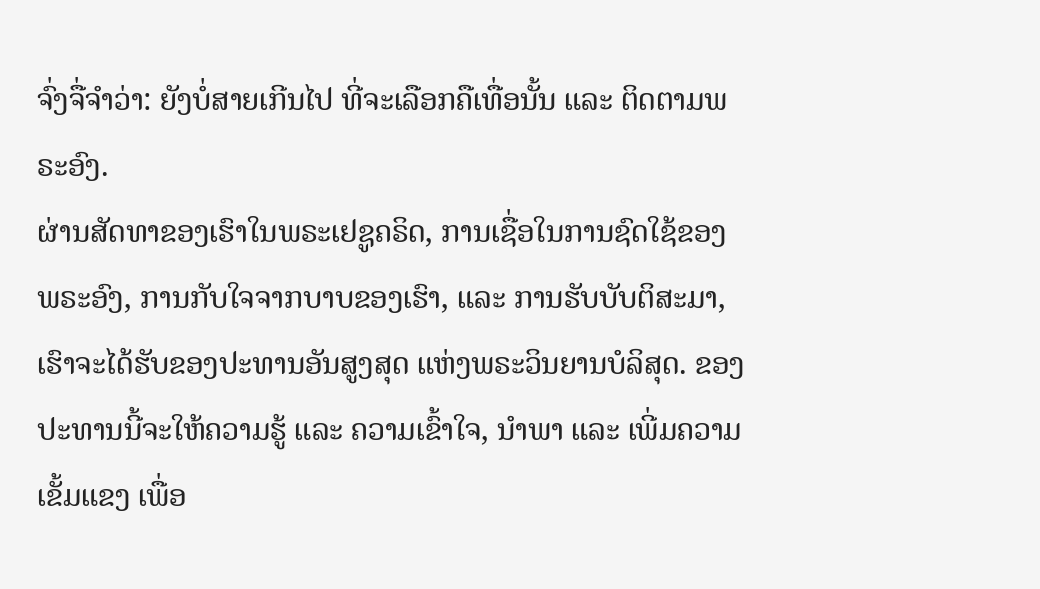ຈົ່ງຈື່ຈຳວ່າ: ຍັງບໍ່ສາຍເກີນໄປ ທີ່ຈະເລືອກຄືເທື່ອນັ້ນ ແລະ ຕິດຕາມພຣະອົງ.
ຜ່ານສັດທາຂອງເຮົາໃນພຣະເຢຊູຄຣິດ, ການເຊື່ອໃນການຊົດໃຊ້ຂອງພຣະອົງ, ການກັບໃຈຈາກບາບຂອງເຮົາ, ແລະ ການຮັບບັບຕິສະມາ, ເຮົາຈະໄດ້ຮັບຂອງປະທານອັນສູງສຸດ ແຫ່ງພຣະວິນຍານບໍລິສຸດ. ຂອງປະທານນີ້ຈະໃຫ້ຄວາມຮູ້ ແລະ ຄວາມເຂົ້າໃຈ, ນຳພາ ແລະ ເພີ່ມຄວາມເຂັ້ມແຂງ ເພື່ອ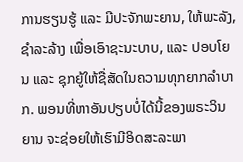ການຮຽນຮູ້ ແລະ ມີປະຈັກພະຍານ, ໃຫ້ພະລັງ, ຊຳລະລ້າງ ເພື່ອເອົາຊະນະບາບ, ແລະ ປອບໂຍນ ແລະ ຊຸກຍູ້ໃຫ້ຊື່ສັດໃນຄວາມທຸກຍາກລຳບາກ. ພອນທີ່ຫາອັນປຽບບໍ່ໄດ້ນີ້ຂອງພຣະວິນຍານ ຈະຊ່ອຍໃຫ້ເຮົາມີອິດສະລະພາ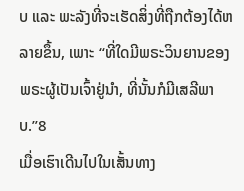ບ ແລະ ພະລັງທີ່ຈະເຮັດສິ່ງທີ່ຖືກຕ້ອງໄດ້ຫລາຍຂຶ້ນ, ເພາະ “ທີ່ໃດມີພຣະວິນຍານຂອງພຣະຜູ້ເປັນເຈົ້າຢູ່ນຳ, ທີ່ນັ້ນກໍມີເສລີພາບ.”8
ເມື່ອເຮົາເດີນໄປໃນເສັ້ນທາງ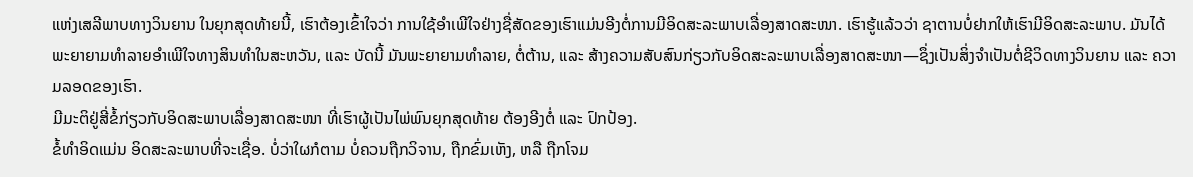ແຫ່ງເສລີພາບທາງວິນຍານ ໃນຍຸກສຸດທ້າຍນີ້, ເຮົາຕ້ອງເຂົ້າໃຈວ່າ ການໃຊ້ອຳເພີໃຈຢ່າງຊື່ສັດຂອງເຮົາແມ່ນອີງຕໍ່ການມີອິດສະລະພາບເລື່ອງສາດສະໜາ. ເຮົາຮູ້ແລ້ວວ່າ ຊາຕານບໍ່ຢາກໃຫ້ເຮົາມີອິດສະລະພາບ. ມັນໄດ້ພະຍາຍາມທຳລາຍອຳເພີໃຈທາງສິນທຳໃນສະຫວັນ, ແລະ ບັດນີ້ ມັນພະຍາຍາມທຳລາຍ, ຕໍ່ຕ້ານ, ແລະ ສ້າງຄວາມສັບສົນກ່ຽວກັບອິດສະລະພາບເລື່ອງສາດສະໜາ—ຊຶ່ງເປັນສິ່ງຈຳເປັນຕໍ່ຊີວິດທາງວິນຍານ ແລະ ຄວາມລອດຂອງເຮົາ.
ມີມະຕິຢູ່ສີ່ຂໍ້ກ່ຽວກັບອິດສະພາບເລື່ອງສາດສະໜາ ທີ່ເຮົາຜູ້ເປັນໄພ່ພົນຍຸກສຸດທ້າຍ ຕ້ອງອີງຕໍ່ ແລະ ປົກປ້ອງ.
ຂໍ້ທຳອິດແມ່ນ ອິດສະລະພາບທີ່ຈະເຊື່ອ. ບໍ່ວ່າໃຜກໍຕາມ ບໍ່ຄວນຖືກວິຈານ, ຖືກຂົ່ມເຫັງ, ຫລື ຖືກໂຈມ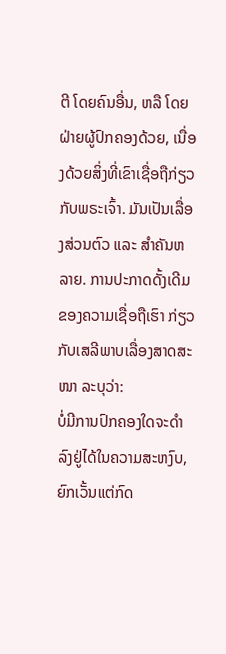ຕີ ໂດຍຄົນອື່ນ, ຫລື ໂດຍຝ່າຍຜູ້ປົກຄອງດ້ວຍ, ເນື່ອງດ້ວຍສິ່ງທີ່ເຂົາເຊື່ອຖືກ່ຽວກັບພຣະເຈົ້າ. ມັນເປັນເລື່ອງສ່ວນຕົວ ແລະ ສຳຄັນຫລາຍ. ການປະກາດດັ້ງເດີມຂອງຄວາມເຊື່ອຖືເຮົາ ກ່ຽວກັບເສລີພາບເລື່ອງສາດສະໜາ ລະບຸວ່າ:
ບໍ່ມີການປົກຄອງໃດຈະດຳລົງຢູ່ໄດ້ໃນຄວາມສະຫງົບ, ຍົກເວັ້ນແຕ່ກົດ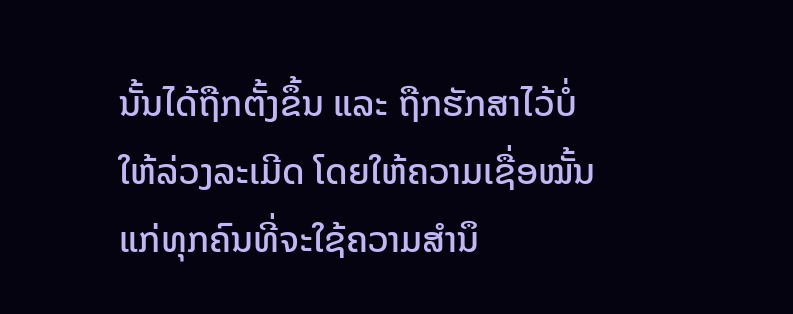ນັ້ນໄດ້ຖືກຕັ້ງຂຶ້ນ ແລະ ຖືກຮັກສາໄວ້ບໍ່ໃຫ້ລ່ວງລະເມີດ ໂດຍໃຫ້ຄວາມເຊື່ອໝັ້ນແກ່ທຸກຄົນທີ່ຈະໃຊ້ຄວາມສຳນຶ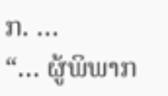ກ. …
“… ຜູ້ພິພາກ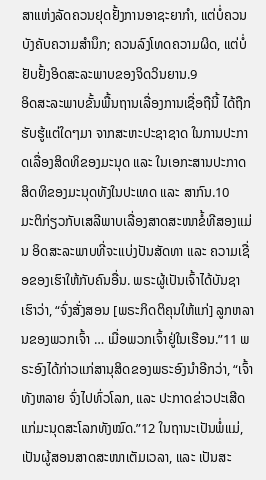ສາແຫ່ງລັດຄວນຢຸດຢັ້ງການອາຊະຍາກຳ, ແຕ່ບໍ່ຄວນບັງຄັບຄວາມສຳນຶກ; ຄວນລົງໂທດຄວາມຜິດ, ແຕ່ບໍ່ຢັບຢັ້ງອິດສະລະພາບຂອງຈິດວິນຍານ.9
ອິດສະລະພາບຂັ້ນພື້ນຖານເລື່ອງການເຊື່ອຖືນີ້ ໄດ້ຖືກຮັບຮູ້ແຕ່ໃດໆມາ ຈາກສະຫະປະຊາຊາດ ໃນການປະກາດເລື່ອງສິດທິຂອງມະນຸດ ແລະ ໃນເອກະສານປະກາດສິດທິຂອງມະນຸດທັງໃນປະເທດ ແລະ ສາກົນ.10
ມະຕິກ່ຽວກັບເສລີພາບເລື່ອງສາດສະໜາຂໍ້ທີສອງແມ່ນ ອິດສະລະພາບທີ່ຈະແບ່ງປັນສັດທາ ແລະ ຄວາມເຊື່ອຂອງເຮົາໃຫ້ກັບຄົນອື່ນ. ພຣະຜູ້ເປັນເຈົ້າໄດ້ບັນຊາເຮົາວ່າ, “ຈົ່ງສັ່ງສອນ [ພຣະກິດຕິຄຸນໃຫ້ແກ່] ລູກຫລານຂອງພວກເຈົ້າ … ເມື່ອພວກເຈົ້າຢູ່ໃນເຮືອນ.”11 ພຣະອົງໄດ້ກ່າວແກ່ສານຸສິດຂອງພຣະອົງນຳອີກວ່າ, “ເຈົ້າທັງຫລາຍ ຈົ່ງໄປທົ່ວໂລກ, ແລະ ປະກາດຂ່າວປະເສີດແກ່ມະນຸດສະໂລກທັງໝົດ.”12 ໃນຖານະເປັນພໍ່ແມ່, ເປັນຜູ້ສອນສາດສະໜາເຕັມເວລາ, ແລະ ເປັນສະ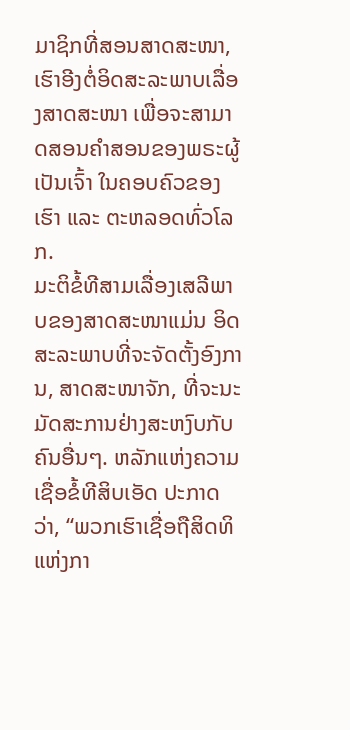ມາຊິກທີ່ສອນສາດສະໜາ, ເຮົາອີງຕໍ່ອິດສະລະພາບເລື່ອງສາດສະໜາ ເພື່ອຈະສາມາດສອນຄຳສອນຂອງພຣະຜູ້ເປັນເຈົ້າ ໃນຄອບຄົວຂອງເຮົາ ແລະ ຕະຫລອດທົ່ວໂລກ.
ມະຕິຂໍ້ທີສາມເລື່ອງເສລີພາບຂອງສາດສະໜາແມ່ນ ອິດສະລະພາບທີ່ຈະຈັດຕັ້ງອົງການ, ສາດສະໜາຈັກ, ທີ່ຈະນະມັດສະການຢ່າງສະຫງົບກັບຄົນອື່ນໆ. ຫລັກແຫ່ງຄວາມເຊື່ອຂໍ້ທີສິບເອັດ ປະກາດວ່າ, “ພວກເຮົາເຊື່ອຖືສິດທິແຫ່ງກາ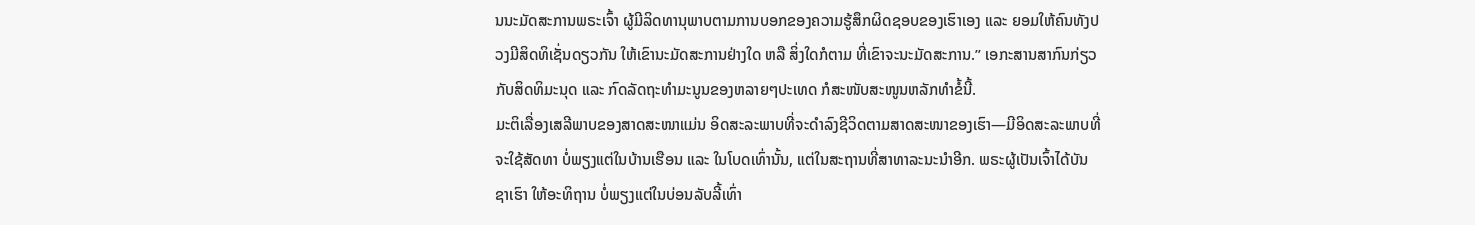ນນະມັດສະການພຣະເຈົ້າ ຜູ້ມີລິດທານຸພາບຕາມການບອກຂອງຄວາມຮູ້ສຶກຜິດຊອບຂອງເຮົາເອງ ແລະ ຍອມໃຫ້ຄົນທັງປວງມີສິດທິເຊັ່ນດຽວກັນ ໃຫ້ເຂົານະມັດສະການຢ່າງໃດ ຫລື ສິ່ງໃດກໍຕາມ ທີ່ເຂົາຈະນະມັດສະການ.” ເອກະສານສາກົນກ່ຽວກັບສິດທິມະນຸດ ແລະ ກົດລັດຖະທຳມະນູນຂອງຫລາຍໆປະເທດ ກໍສະໜັບສະໜູນຫລັກທຳຂໍ້ນີ້.
ມະຕິເລື່ອງເສລີພາບຂອງສາດສະໜາແມ່ນ ອິດສະລະພາບທີ່ຈະດຳລົງຊີວິດຕາມສາດສະໜາຂອງເຮົາ—ມີອິດສະລະພາບທີ່ຈະໃຊ້ສັດທາ ບໍ່ພຽງແຕ່ໃນບ້ານເຮືອນ ແລະ ໃນໂບດເທົ່ານັ້ນ, ແຕ່ໃນສະຖານທີ່ສາທາລະນະນຳອີກ. ພຣະຜູ້ເປັນເຈົ້າໄດ້ບັນຊາເຮົາ ໃຫ້ອະທິຖານ ບໍ່ພຽງແຕ່ໃນບ່ອນລັບລີ້ເທົ່າ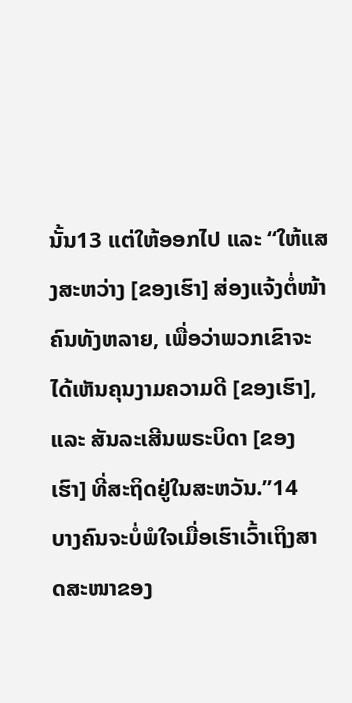ນັ້ນ13 ແຕ່ໃຫ້ອອກໄປ ແລະ “ໃຫ້ແສງສະຫວ່າງ [ຂອງເຮົາ] ສ່ອງແຈ້ງຕໍ່ໜ້າຄົນທັງຫລາຍ, ເພື່ອວ່າພວກເຂົາຈະໄດ້ເຫັນຄຸນງາມຄວາມດີ [ຂອງເຮົາ], ແລະ ສັນລະເສີນພຣະບິດາ [ຂອງເຮົາ] ທີ່ສະຖິດຢູ່ໃນສະຫວັນ.”14
ບາງຄົນຈະບໍ່ພໍໃຈເມື່ອເຮົາເວົ້າເຖິງສາດສະໜາຂອງ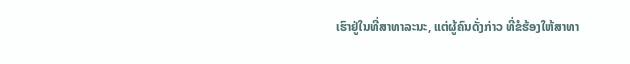ເຮົາຢູ່ໃນທີ່ສາທາລະນະ, ແຕ່ຜູ້ຄົນດັ່ງກ່າວ ທີ່ຂໍຮ້ອງໃຫ້ສາທາ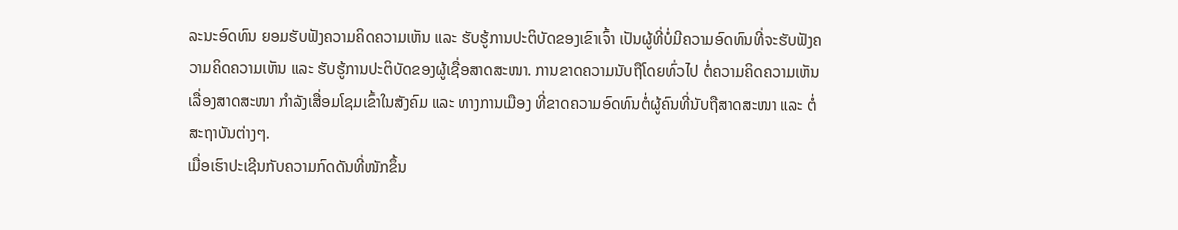ລະນະອົດທົນ ຍອມຮັບຟັງຄວາມຄິດຄວາມເຫັນ ແລະ ຮັບຮູ້ການປະຕິບັດຂອງເຂົາເຈົ້າ ເປັນຜູ້ທີ່ບໍ່ມີຄວາມອົດທົນທີ່ຈະຮັບຟັງຄວາມຄິດຄວາມເຫັນ ແລະ ຮັບຮູ້ການປະຕິບັດຂອງຜູ້ເຊື່ອສາດສະໜາ. ການຂາດຄວາມນັບຖືໂດຍທົ່ວໄປ ຕໍ່ຄວາມຄິດຄວາມເຫັນເລື່ອງສາດສະໜາ ກຳລັງເສື່ອມໂຊມເຂົ້າໃນສັງຄົມ ແລະ ທາງການເມືອງ ທີ່ຂາດຄວາມອົດທົນຕໍ່ຜູ້ຄົນທີ່ນັບຖືສາດສະໜາ ແລະ ຕໍ່ສະຖາບັນຕ່າງໆ.
ເມື່ອເຮົາປະເຊີນກັບຄວາມກົດດັນທີ່ໜັກຂຶ້ນ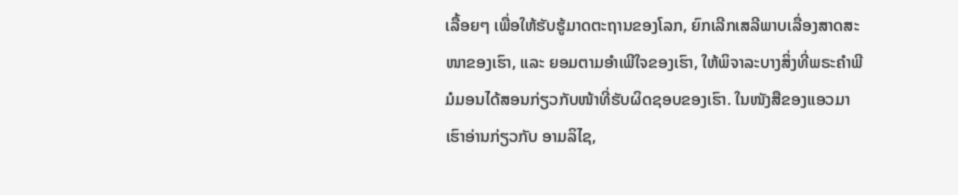ເລື້ອຍໆ ເພື່ອໃຫ້ຮັບຮູ້ມາດຕະຖານຂອງໂລກ, ຍົກເລີກເສລີພາບເລື່ອງສາດສະໜາຂອງເຮົາ, ແລະ ຍອມຕາມອຳເພີໃຈຂອງເຮົາ, ໃຫ້ພິຈາລະບາງສິ່ງທີ່ພຣະຄຳພີມໍມອນໄດ້ສອນກ່ຽວກັບໜ້າທີ່ຮັບຜິດຊອບຂອງເຮົາ. ໃນໜັງສືຂອງແອວມາ ເຮົາອ່ານກ່ຽວກັບ ອາມລິໄຊ,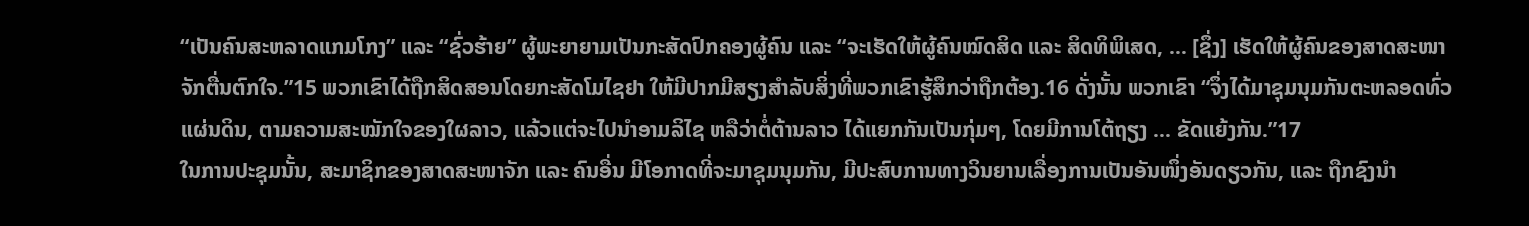“ເປັນຄົນສະຫລາດແກມໂກງ” ແລະ “ຊົ່ວຮ້າຍ” ຜູ້ພະຍາຍາມເປັນກະສັດປົກຄອງຜູ້ຄົນ ແລະ “ຈະເຮັດໃຫ້ຜູ້ຄົນໝົດສິດ ແລະ ສິດທິພິເສດ, … [ຊຶ່ງ] ເຮັດໃຫ້ຜູ້ຄົນຂອງສາດສະໜາຈັກຕື່ນຕົກໃຈ.”15 ພວກເຂົາໄດ້ຖືກສິດສອນໂດຍກະສັດໂມໄຊຢາ ໃຫ້ມີປາກມີສຽງສຳລັບສິ່ງທີ່ພວກເຂົາຮູ້ສຶກວ່າຖືກຕ້ອງ.16 ດັ່ງນັ້ນ ພວກເຂົາ “ຈຶ່ງໄດ້ມາຊຸມນຸມກັນຕະຫລອດທົ່ວແຜ່ນດິນ, ຕາມຄວາມສະໝັກໃຈຂອງໃຜລາວ, ແລ້ວແຕ່ຈະໄປນຳອາມລິໄຊ ຫລືວ່າຕໍ່ຕ້ານລາວ ໄດ້ແຍກກັນເປັນກຸ່ມໆ, ໂດຍມີການໂຕ້ຖຽງ ... ຂັດແຍ້ງກັນ.”17
ໃນການປະຊຸມນັ້ນ, ສະມາຊິກຂອງສາດສະໜາຈັກ ແລະ ຄົນອື່ນ ມີໂອກາດທີ່ຈະມາຊຸມນຸມກັນ, ມີປະສົບການທາງວິນຍານເລື່ອງການເປັນອັນໜຶ່ງອັນດຽວກັນ, ແລະ ຖືກຊົງນຳ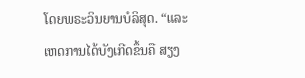ໂດຍພຣະວິນຍານບໍລິສຸດ. “ແລະ ເຫດການໄດ້ບັງເກີດຂຶ້ນຄື ສຽງ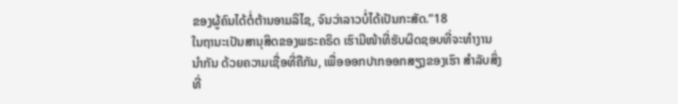ຂອງຜູ້ຄົນໄດ້ຕໍ່ຕ້ານອາມລິໄຊ, ຈົນວ່າລາວບໍ່ໄດ້ເປັນກະສັດ.”18
ໃນຖານະເປັນສານຸສິດຂອງພຣະຄຣິດ ເຮົາມີໜ້າທີ່ຮັບຜິດຊອບທີ່ຈະທຳງານນຳກັນ ດ້ວຍຄວາມເຊື່ອທີ່ຄືກັນ, ເພື່ອອອກປາກອອກສຽງຂອງເຮົາ ສຳລັບສິ່ງທີ່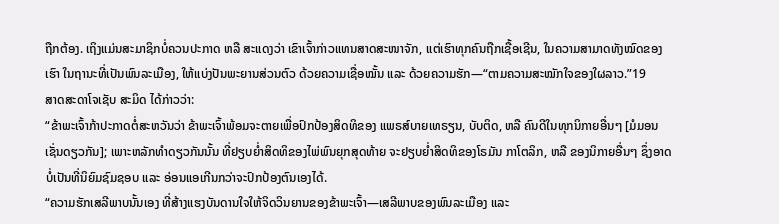ຖືກຕ້ອງ. ເຖິງແມ່ນສະມາຊິກບໍ່ຄວນປະກາດ ຫລື ສະແດງວ່າ ເຂົາເຈົ້າກ່າວແທນສາດສະໜາຈັກ, ແຕ່ເຮົາທຸກຄົນຖືກເຊື້ອເຊີນ, ໃນຄວາມສາມາດທັງໝົດຂອງເຮົາ ໃນຖານະທີ່ເປັນພົນລະເມືອງ, ໃຫ້ແບ່ງປັນພະຍານສ່ວນຕົວ ດ້ວຍຄວາມເຊື່ອໝັ້ນ ແລະ ດ້ວຍຄວາມຮັກ—“ຕາມຄວາມສະໝັກໃຈຂອງໃຜລາວ.”19
ສາດສະດາໂຈເຊັບ ສະມິດ ໄດ້ກ່າວວ່າ:
“ຂ້າພະເຈົ້າກ້າປະກາດຕໍ່ສະຫວັນວ່າ ຂ້າພະເຈົ້າພ້ອມຈະຕາຍເພື່ອປົກປ້ອງສິດທິຂອງ ແພຣສ໌ບາຍເທຣຽນ, ບັບຕິດ, ຫລື ຄົນດີໃນທຸກນິກາຍອື່ນໆ [ມໍມອນ ເຊັ່ນດຽວກັນ]; ເພາະຫລັກທຳດຽວກັນນັ້ນ ທີ່ຢຽບຍ່ຳສິດທິຂອງໄພ່ພົນຍຸກສຸດທ້າຍ ຈະຢຽບຍ່ຳສິດທິຂອງໂຣມັນ ກາໂຕລິກ, ຫລື ຂອງນິກາຍອື່ນໆ ຊຶ່ງອາດບໍ່ເປັນທີ່ນິຍົມຊົມຊອບ ແລະ ອ່ອນແອເກີນກວ່າຈະປົກປ້ອງຕົນເອງໄດ້.
“ຄວາມຮັກເສລີພາບນັ້ນເອງ ທີ່ສ້າງແຮງບັນດານໃຈໃຫ້ຈິດວິນຍານຂອງຂ້າພະເຈົ້າ—ເສລີພາບຂອງພົນລະເມືອງ ແລະ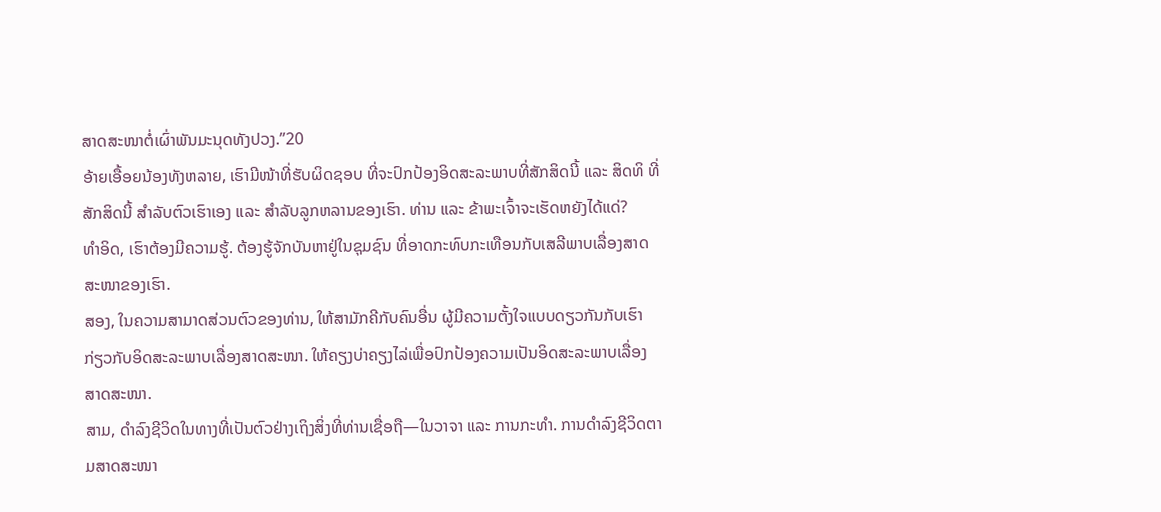ສາດສະໜາຕໍ່ເຜົ່າພັນມະນຸດທັງປວງ.”20
ອ້າຍເອື້ອຍນ້ອງທັງຫລາຍ, ເຮົາມີໜ້າທີ່ຮັບຜິດຊອບ ທີ່ຈະປົກປ້ອງອິດສະລະພາບທີ່ສັກສິດນີ້ ແລະ ສິດທິ ທີ່ສັກສິດນີ້ ສຳລັບຕົວເຮົາເອງ ແລະ ສຳລັບລູກຫລານຂອງເຮົາ. ທ່ານ ແລະ ຂ້າພະເຈົ້າຈະເຮັດຫຍັງໄດ້ແດ່?
ທຳອິດ, ເຮົາຕ້ອງມີຄວາມຮູ້. ຕ້ອງຮູ້ຈັກບັນຫາຢູ່ໃນຊຸມຊົນ ທີ່ອາດກະທົບກະເທືອນກັບເສລີພາບເລື່ອງສາດສະໜາຂອງເຮົາ.
ສອງ, ໃນຄວາມສາມາດສ່ວນຕົວຂອງທ່ານ, ໃຫ້ສາມັກຄີກັບຄົນອື່ນ ຜູ້ມີຄວາມຕັ້ງໃຈແບບດຽວກັນກັບເຮົາ ກ່ຽວກັບອິດສະລະພາບເລື່ອງສາດສະໜາ. ໃຫ້ຄຽງບ່າຄຽງໄລ່ເພື່ອປົກປ້ອງຄວາມເປັນອິດສະລະພາບເລື່ອງສາດສະໜາ.
ສາມ, ດຳລົງຊີວິດໃນທາງທີ່ເປັນຕົວຢ່າງເຖິງສິ່ງທີ່ທ່ານເຊື່ອຖື—ໃນວາຈາ ແລະ ການກະທຳ. ການດຳລົງຊີວິດຕາມສາດສະໜາ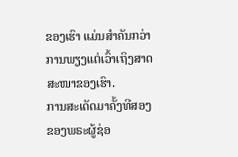ຂອງເຮົາ ແມ່ນສຳຄັນກວ່າ ການພຽງແຕ່ເວົ້າເຖິງສາດສະໜາຂອງເຮົາ.
ການສະເດັດມາຄັ້ງທີສອງຂອງພຣະຜູ້ຊ່ອ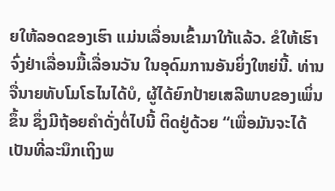ຍໃຫ້ລອດຂອງເຮົາ ແມ່ນເລື່ອນເຂົ້າມາໃກ້ແລ້ວ. ຂໍໃຫ້ເຮົາຈົ່ງຢ່າເລື່ອນມື້ເລື່ອນວັນ ໃນອຸດົມການອັນຍິ່ງໃຫຍ່ນີ້. ທ່ານຈື່ນາຍທັບໂມໂຣໄນໄດ້ບໍ, ຜູ້ໄດ້ຍົກປ້າຍເສລີພາບຂອງເພິ່ນຂຶ້ນ ຊຶ່ງມີຖ້ອຍຄຳດັ່ງຕໍ່ໄປນີ້ ຕິດຢູ່ດ້ວຍ “ເພື່ອມັນຈະໄດ້ເປັນທີ່ລະນຶກເຖິງພ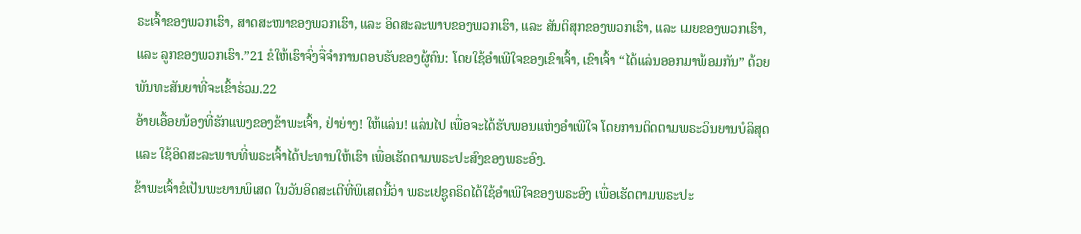ຣະເຈົ້າຂອງພວກເຮົາ, ສາດສະໜາຂອງພວກເຮົາ, ແລະ ອິດສະລະພາບຂອງພວກເຮົາ, ແລະ ສັນຕິສຸກຂອງພວກເຮົາ, ແລະ ເມຍຂອງພວກເຮົາ, ແລະ ລູກຂອງພວກເຮົາ.”21 ຂໍໃຫ້ເຮົາຈົ່ງຈື່ຈຳການຕອບຮັບຂອງຜູ້ຄົນ: ໂດຍໃຊ້ອຳເພີໃຈຂອງເຂົາເຈົ້າ, ເຂົາເຈົ້າ “ໄດ້ແລ່ນອອກມາພ້ອມກັນ” ດ້ວຍພັນທະສັນຍາທີ່ຈະເຂົ້າຮ່ວມ.22
ອ້າຍເອື້ອຍນ້ອງທີ່ຮັກແພງຂອງຂ້າພະເຈົ້າ, ຢ່າຍ່າງ! ໃຫ້ແລ່ນ! ແລ່ນໄປ ເພື່ອຈະໄດ້ຮັບພອນແຫ່ງອຳເພີໃຈ ໂດຍການຕິດຕາມພຣະວິນຍານບໍລິສຸດ ແລະ ໃຊ້ອິດສະລະພາບທີ່ພຣະເຈົ້າໄດ້ປະທານໃຫ້ເຮົາ ເພື່ອເຮັດຕາມພຣະປະສົງຂອງພຣະອົງ.
ຂ້າພະເຈົ້າຂໍເປັນພະຍານພິເສດ ໃນວັນອິດສະເຕີທີ່ພິເສດນີ້ວ່າ ພຣະເຢຊູຄຣິດໄດ້ໃຊ້ອຳເພີໃຈຂອງພຣະອົງ ເພື່ອເຮັດຕາມພຣະປະ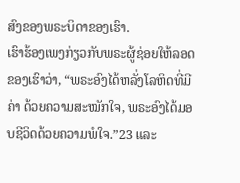ສົງຂອງພຣະບິດາຂອງເຮົາ.
ເຮົາຮ້ອງເພງກ່ຽວກັບພຣະຜູ້ຊ່ອຍໃຫ້ລອດຂອງເຮົາວ່າ, “ພຣະອົງໄດ້ຫລັ່ງໂລຫິດທີ່ມີຄ່າ ດ້ວຍຄວາມສະໝັກໃຈ, ພຣະອົງໄດ້ມອບຊີວິດດ້ວຍຄວາມພໍໃຈ.”23 ແລະ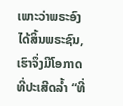ເພາະວ່າພຣະອົງໄດ້ສິ້ນພຣະຊົນ, ເຮົາຈຶ່ງມີໂອກາດທີ່ປະເສີດລ້ຳ “ທີ່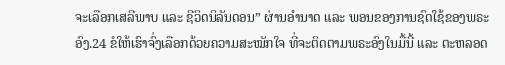ຈະເລືອກເສລີພາບ ແລະ ຊີວິດນິລັນດອນ” ຜ່ານອຳນາດ ແລະ ພອນຂອງການຊົດໃຊ້ຂອງພຣະອົງ.24 ຂໍໃຫ້ເຮົາຈົ່ງເລືອກດ້ວຍຄວາມສະໝັກໃຈ ທີ່ຈະຕິດຕາມພຣະອົງໃນມື້ນີ້ ແລະ ຕະຫລອດ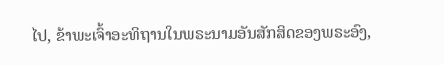ໄປ, ຂ້າພະເຈົ້າອະທິຖານໃນພຣະນາມອັນສັກສິດຂອງພຣະອົງ,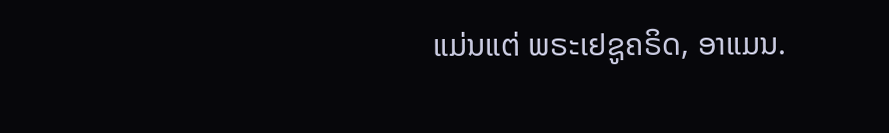ແມ່ນແຕ່ ພຣະເຢຊູຄຣິດ, ອາແມນ.